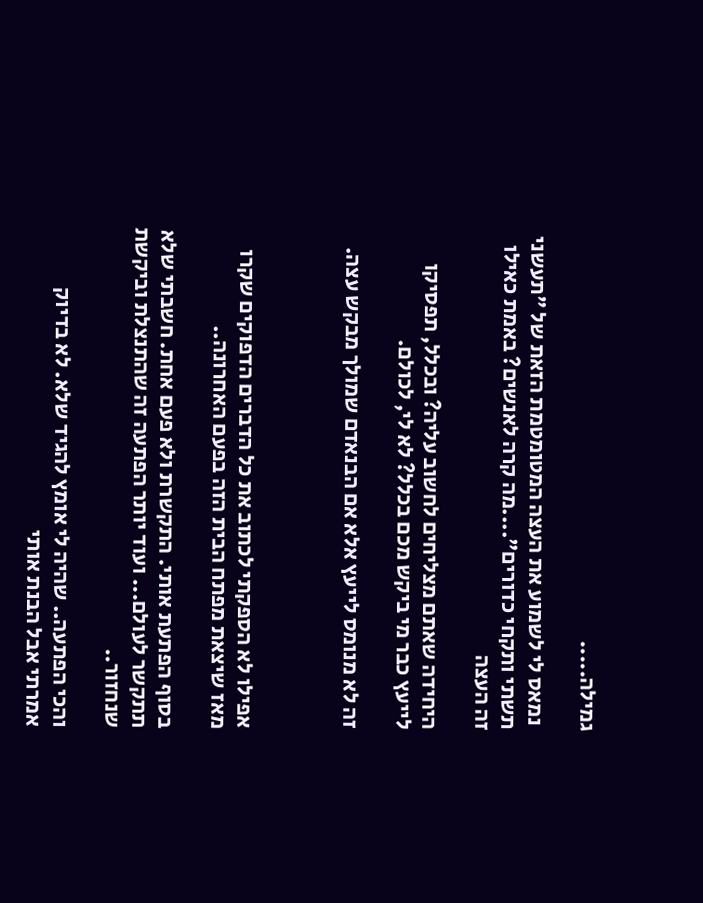גמילה.....

 נמאס לי לשמוע את העצה המטומטמת הזאת של "תעשני תשתי ותקחי כדורים"....מה קרה לאנשים? באמת כאילו זה העצה

היחידה שאתם מצליחים לחשוב עליה? ובכלל, תפסיקו לייעץ כבר מי ביקש מכם בכלל? לא לי, לכולם.

זה לא מנומס לייעץ אלא אם הבנאדם שמולך מבקש עצה.



אפילו לא הספקתי לכתוב את כל הדברים הדפוקים שקרו מאז שיצאת מפתח הבית הזה בפעם האחרונה..

בסוף הפתעת אותי. התקשרת ולא פעם אחת. חשבתי שלא תתקשר לעולם... ועוד יותר הפתעה זה שהתנצלת וביקשת שנחזור..

והכי הפתעה.. שהיה לי אומץ להגיד שלא. לא בדיוק אמרתי אבל הבנת אותי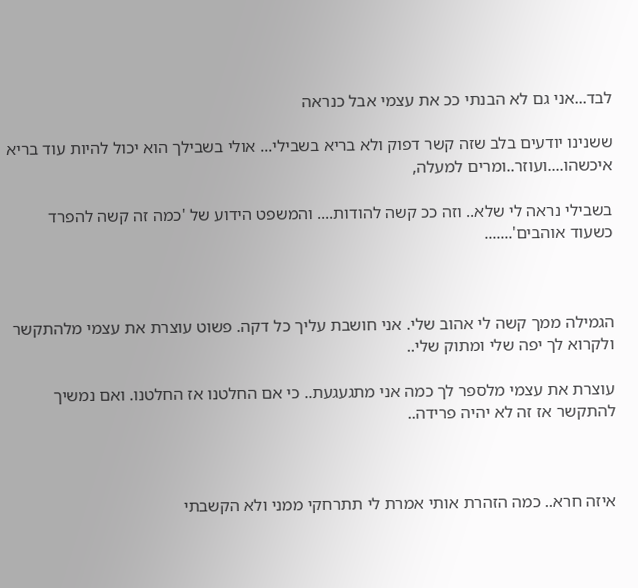לבד...אני גם לא הבנתי ככ את עצמי אבל כנראה

ששנינו יודעים בלב שזה קשר דפוק ולא בריא בשבילי... אולי בשבילך הוא יכול להיות עוד בריא איכשהו....ועוזר..ומרים למעלה,

בשבילי נראה לי שלא.. וזה ככ קשה להודות.... והמשפט הידוע של 'כמה זה קשה להפרד כשעוד אוהבים'.......



הגמילה ממך קשה לי אהוב שלי. אני חושבת עליך כל דקה. פשוט עוצרת את עצמי מלהתקשר ולקרוא לך יפה שלי ומתוק שלי..

עוצרת את עצמי מלספר לך כמה אני מתגעגעת.. כי אם החלטנו אז החלטנו. ואם נמשיך להתקשר אז זה לא יהיה פרידה..



איזה חרא.. כמה הזהרת אותי אמרת לי תתרחקי ממני ולא הקשבתי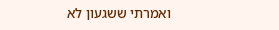ואמרתי ששגעון לא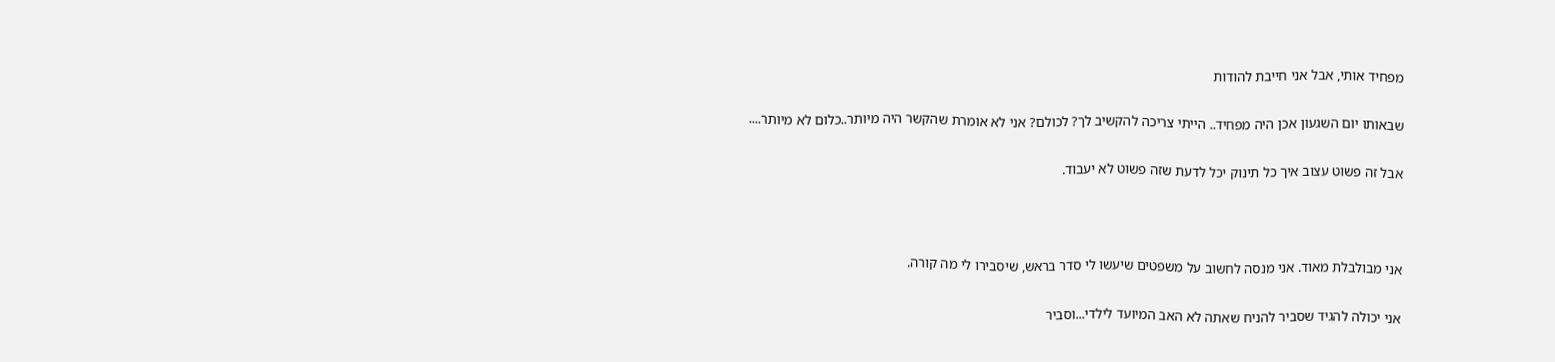מפחיד אותי, אבל אני חייבת להודות

שבאותו יום השגעון אכן היה מפחיד.. הייתי צריכה להקשיב לך? לכולם? אני לא אומרת שהקשר היה מיותר..כלום לא מיותר....

אבל זה פשוט עצוב איך כל תינוק יכל לדעת שזה פשוט לא יעבוד.



אני מבולבלת מאוד. אני מנסה לחשוב על משפטים שיעשו לי סדר בראש, שיסבירו לי מה קורה.

אני יכולה להגיד שסביר להניח שאתה לא האב המיועד לילדי...וסביר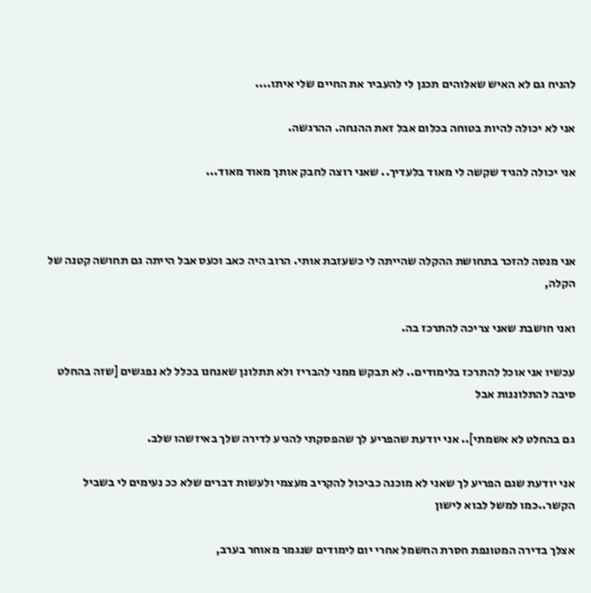להניח גם לא האיש שאלוהים תכנן לי להעביר את החיים שלי איתו....

אני לא יכולה להיות בטוחה בכלום אבל זאת ההנחה. ההרגשה.

אני יכולה להגיד שקשה לי מאוד בלעדיך.. שאני רוצה לחבק אותך מאוד מאוד...



אני מנסה להזכר בתחושת ההקלה שהייתה לי כשעזבת אותי. הרוב היה כאב וכעס אבל הייתה גם תחושה קטנה של הקלה,

ואני חושבת שאני צריכה להתרכז בה.

עכשיו אני אוכל להתרכז בלימודים.. לא תבקש ממני להבריז ולא תתלונן שאנחנו בכלל לא נפגשים [שזה בהחלט סיבה להתלוננות אבל

גם בהחלט לא אשמתי].. אני יודעת שהפריע לך שהפסקתי להגיע לדירה שלך באיזשהו שלב.

אני יודעת שגם הפריע לך שאני לא מוכנה כביכול להקריב מעצמי ולעשות דברים שלא ככ נעימים לי בשביל הקשר..כמו למשל לבוא לישון

אצלך בדירה המטונפת חסרת החשמל אחרי יום לימודים שנגמר מאוחר בערב,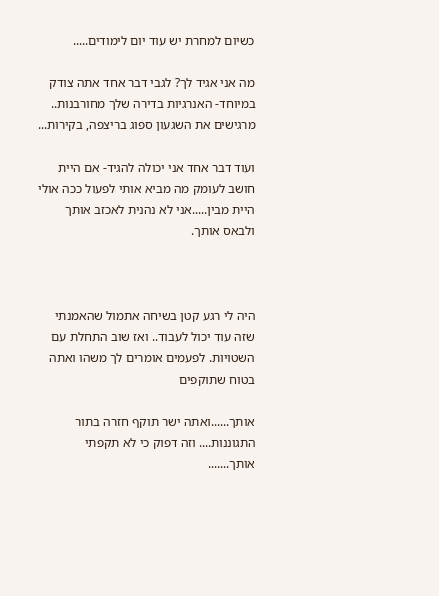כשיום למחרת יש עוד יום לימודים.....

מה אני אגיד לך? לגבי דבר אחד אתה צודק במיוחד- האנרגיות בדירה שלך מחורבנות.. מרגישים את השגעון ספוג בריצפה, בקירות...

ועוד דבר אחד אני יכולה להגיד- אם היית חושב לעומק מה מביא אותי לפעול ככה אולי היית מבין.....אני לא נהנית לאכזב אותך ולבאס אותך.



היה לי רגע קטן בשיחה אתמול שהאמנתי שזה עוד יכול לעבוד.. ואז שוב התחלת עם השטויות. לפעמים אומרים לך משהו ואתה בטוח שתוקפים

אותך......ואתה ישר תוקף חזרה בתור התגוננות.... וזה דפוק כי לא תקפתי אותך.......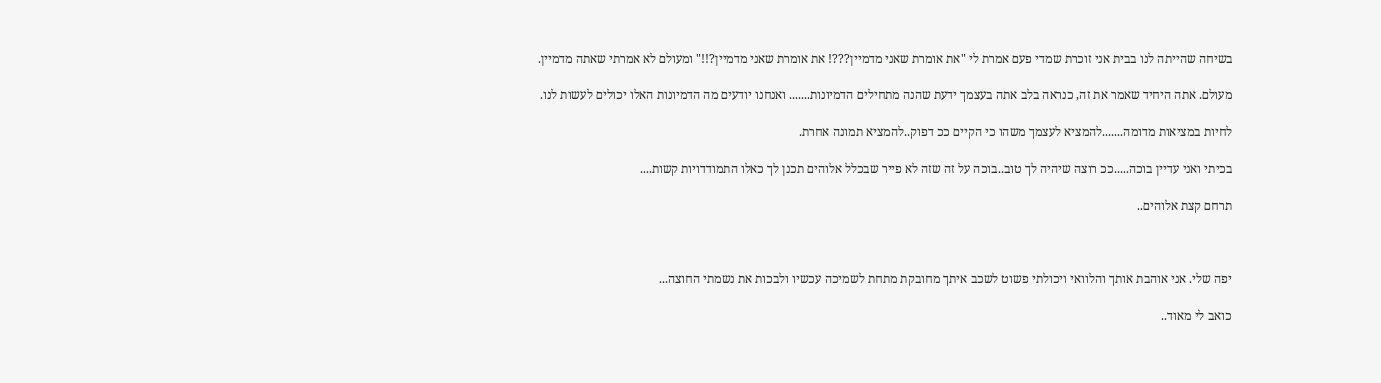בשיחה שהייתה לנו בבית אני זוכרת שמדי פעם אמרת לי "את אומרת שאני מדמיין???! את אומרת שאני מדמיין?!!" ומעולם לא אמרתי שאתה מדמיין.

מעולם. אתה היחיד שאמר את זה, כנראה בלב אתה בעצמך ידעת שהנה מתחילים הדמיונות....... ואנחנו יודעים מה הדמיונות האלו יכולים לעשות לנו.

לחיות במציאות מדומה.......להמציא לעצמך משהו כי הקיים ככ דפוק..להמציא תמונה אחרת.

בכיתי ואני עדיין בוכה.....ככ רוצה שיהיה לך טוב..בוכה על זה שזה לא פייר שבכלל אלוהים תכנן לך כאלו התמודדויות קשות....

תרחם קצת אלוהים..



יפה שלי. אני אוהבת אותך והלוואי ויכולתי פשוט לשכב איתך מחובקת מתחת לשמיכה עכשיו ולבכות את נשמתי החוצה...

כואב לי מאוד..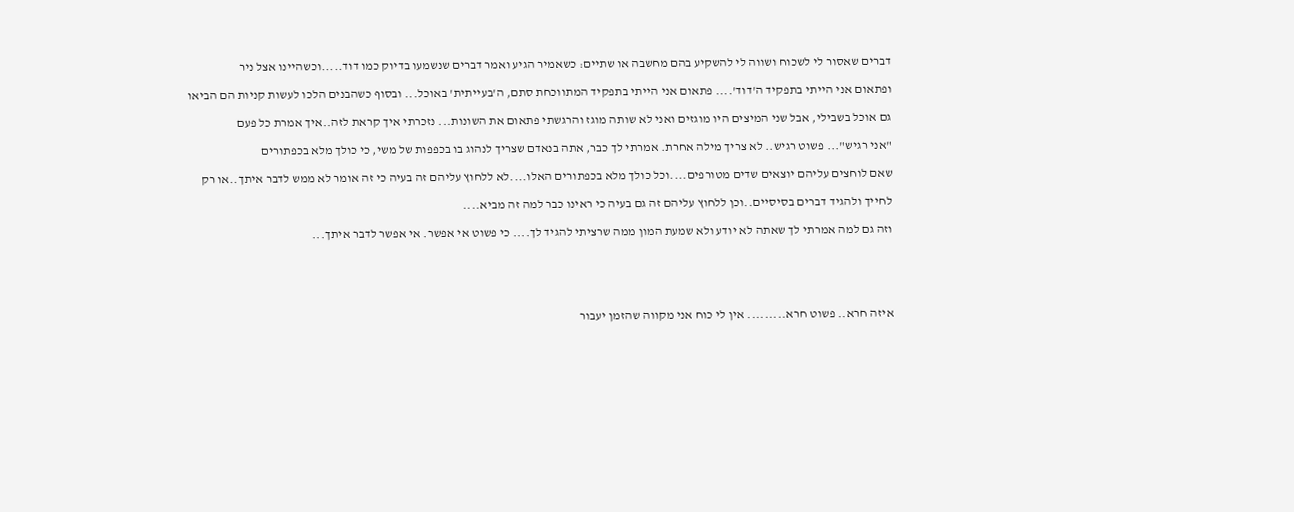דברים שאסור לי לשכוח ושווה לי להשקיע בהם מחשבה או שתיים: כשאמיר הגיע ואמר דברים שנשמעו בדיוק כמו דוד.....וכשהיינו אצל ניר

ופתאום אני הייתי בתפקיד ה'דוד'.... פתאום אני הייתי בתפקיד המתווכחת סתם, ה'בעייתית' באוכל... ובסוף כשהבנים הלכו לעשות קניות הם הביאו

גם אוכל בשבילי, אבל שני המיצים היו מוגזים ואני לא שותה מוגז והרגשתי פתאום את השונות... נזכרתי איך קראת לזה..איך אמרת כל פעם

"אני רגיש"... פשוט רגיש.. לא צריך מילה אחרת. אמרתי לך כבר, אתה בנאדם שצריך לנהוג בו בכפפות של משי, כי כולך מלא בכפתורים

שאם לוחצים עליהם יוצאים שדים מטורפים....וכל כולך מלא בכפתורים האלו....לא ללחוץ עליהם זה בעיה כי זה אומר לא ממש לדבר איתך..או רק

לחייך ולהגיד דברים בסיסיים..וכן ללחוץ עליהם זה גם בעיה כי ראינו כבר למה זה מביא....

וזה גם למה אמרתי לך שאתה לא יודע ולא שמעת המון ממה שרציתי להגיד לך.... כי פשוט אי אפשר. אי אפשר לדבר איתך...





איזה חרא.. פשוט חרא......... אין לי כוח אני מקווה שהזמן יעבור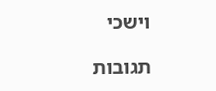וישכי

תגובות